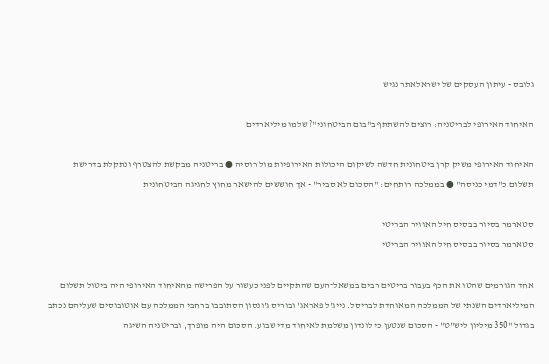גלובס - עיתון העסקים של ישראלאתר נגיש

האיחוד האירופי לבריטניה: רוצים להשתתף ב"בום הביטחוני"? שלמו מיליארדים

האיחוד האירופי משיק קרן ביטחונית חדשה לשיקום היכולות האירופיות מול רוסיה ● בריטניה מבקשת להצטרף ונתקלת בדרישת תשלום כ"דמי כניסה" ● בממלכה רותחים: "הסכום לא סביר" - אך חוששים להישאר מחוץ לחגיגה הביטחונית

סטארמר בסיור בבסיס חיל האוויר הבריטי
סטארמר בסיור בבסיס חיל האוויר הבריטי

אחד הגורמים שהטו את הכף בעבור בריטים רבים במשאל־העם שהתקיים לפני כעשור על הפרישה מהאיחוד האירופי היה ביטול תשלום המיליארדים השנתי של הממלכה המאוחדת לבריסל. נייג'ל פאראג' ובוריס ג'ונסון הסתובבו ברחבי הממלכה עם אוטובוסים שעליהם נכתב בגדול "350 מיליון ליש"ט" - הסכום שנטען כי לונדון משלמת לאיחוד מדי שבוע. הסכום היה מופרך, ובריטניה השיגה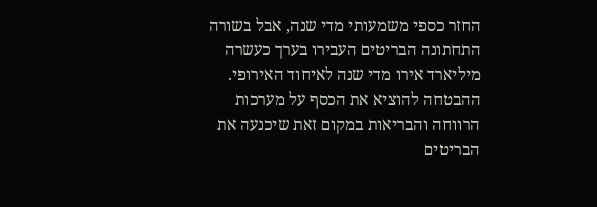החזר כספי משמעותי מדי שנה, אבל בשורה התחתונה הבריטים העבירו בערך כעשרה מיליארד אירו מדי שנה לאיחוד האירופי. ההבטחה להוציא את הכסף על מערכות הרווחה והבריאות במקום זאת שיכנעה את הבריטים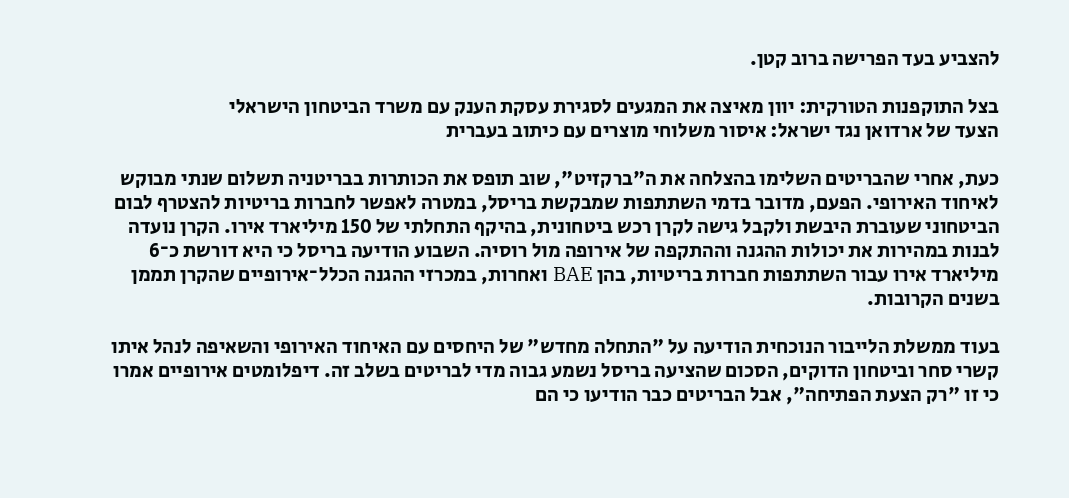להצביע בעד הפרישה ברוב קטן.

בצל התוקפנות הטורקית: יוון מאיצה את המגעים לסגירת עסקת הענק עם משרד הביטחון הישראלי
הצעד של ארדואן נגד ישראל: איסור משלוחי מוצרים עם כיתוב בעברית

כעת, אחרי שהבריטים השלימו בהצלחה את ה"ברקזיט", שוב תופס את הכותרות בבריטניה תשלום שנתי מבוקש לאיחוד האירופי. הפעם, מדובר בדמי השתתפות שמבקשת בריסל, במטרה לאפשר לחברות בריטיות להצטרף לבום הביטחוני שעוברת היבשת ולקבל גישה לקרן רכש ביטחונית, בהיקף התחלתי של 150 מיליארד אירו. הקרן נועדה לבנות במהירות את יכולות ההגנה וההתקפה של אירופה מול רוסיה. השבוע הודיעה בריסל כי היא דורשת כ־6 מיליארד אירו עבור השתתפות חברות בריטיות, בהן BAE ואחרות, במכרזי ההגנה הכלל־אירופיים שהקרן תממן בשנים הקרובות.

בעוד ממשלת הלייבור הנוכחית הודיעה על "התחלה מחדש" של היחסים עם האיחוד האירופי והשאיפה לנהל איתו קשרי סחר וביטחון הדוקים, הסכום שהציעה בריסל נשמע גבוה מדי לבריטים בשלב זה. דיפלומטים אירופיים אמרו כי זו "רק הצעת הפתיחה", אבל הבריטים כבר הודיעו כי הם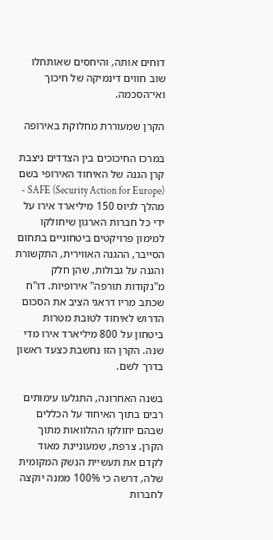דוחים אותה, והיחסים שאותחלו שוב חווים דינמיקה של חיכוך ואי־הסכמה.

הקרן שמעוררת מחלוקת באירופה

במרכז החיכוכים בין הצדדים ניצבת קרן הגנה של האיחוד האירופי בשם SAFE (Security Action for Europe) - מהלך לגיוס 150 מיליארד אירו על ידי כל חברות הארגון שיחולקו למימון פרויקטים ביטחוניים בתחום הסייבר, ההגנה האווירית, התקשורת והגנה על גבולות, שהן חלק מ"נקודות תורפה" אירופיות. דו"ח שכתב מריו דראגי הציב את הסכום הדרוש לאיחוד לטובת מטרות ביטחון על 800 מיליארד אירו מדי שנה. הקרן הזו נחשבת כצעד ראשון בדרך לשם.

בשנה האחרונה, התגלעו עימותים רבים בתוך האיחוד על הכללים שבהם יחולקו ההלוואות מתוך הקרן. צרפת, שמעוניינת מאוד לקדם את תעשיית הנשק המקומית שלה, דרשה כי 100% ממנה יוקצה לחברות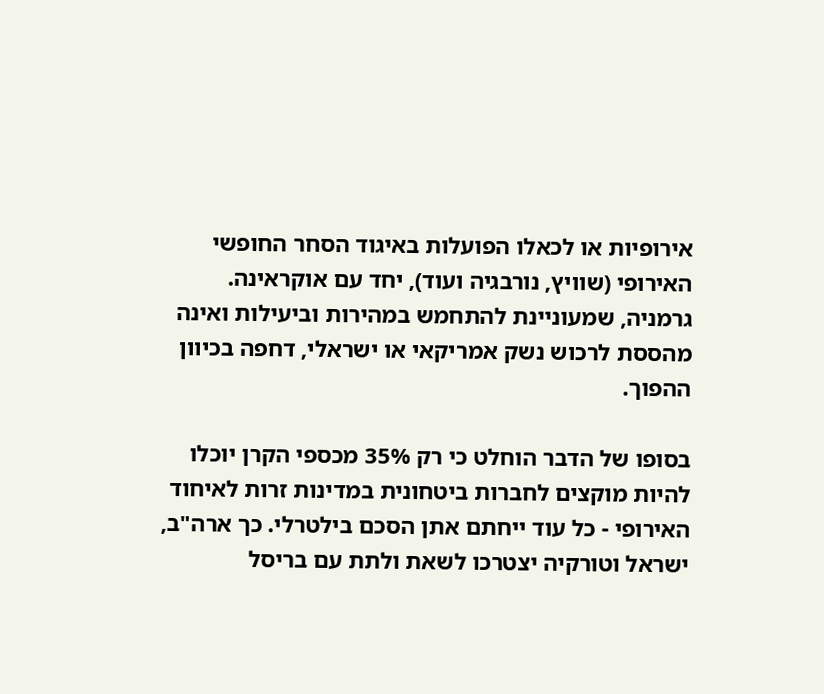אירופיות או לכאלו הפועלות באיגוד הסחר החופשי האירופי (שוויץ, נורבגיה ועוד), יחד עם אוקראינה. גרמניה, שמעוניינת להתחמש במהירות וביעילות ואינה מהססת לרכוש נשק אמריקאי או ישראלי, דחפה בכיוון ההפוך.

בסופו של הדבר הוחלט כי רק 35% מכספי הקרן יוכלו להיות מוקצים לחברות ביטחונית במדינות זרות לאיחוד האירופי - כל עוד ייחתם אתן הסכם בילטרלי. כך ארה"ב, ישראל וטורקיה יצטרכו לשאת ולתת עם בריסל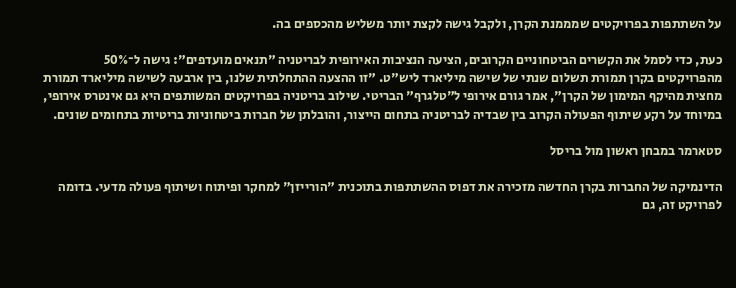על השתתפות בפרויקטים שמממנת הקרן, ולקבל גישה לקצת יותר משליש מהכספים בה.

כעת, כדי לסמל את הקשרים הביטחוניים הקרובים, הציעה הנציבות האירופית לבריטניה "תנאים מועדפים": גישה ל־50% מהפרויקטים בקרן תמורת תשלום שנתי של שישה מיליארד ליש"ט. "זו ההצעה ההתחלתית שלנו, בין ארבעה לשישה מיליארד תמורת מחצית מהיקף המימון של הקרן", אמר גורם אירופי ל"טלגרף" הבריטי. שילוב בריטניה בפרויקטים המשותפים היא גם אינטרס אירופי, במיוחד על רקע שיתוף הפעולה הקרוב בין שבדיה לבריטניה בתחום הייצור, והובלתן של חברות ביטחוניות בריטיות בתחומים שונים.

סטארמר במבחן ראשון מול בריסל

הדינמיקה של החברות בקרן החדשה מזכירה את דפוס ההשתתפות בתוכנית "הורייזן" למחקר ופיתוח ושיתוף פעולה מדעי. בדומה לפרויקט זה, גם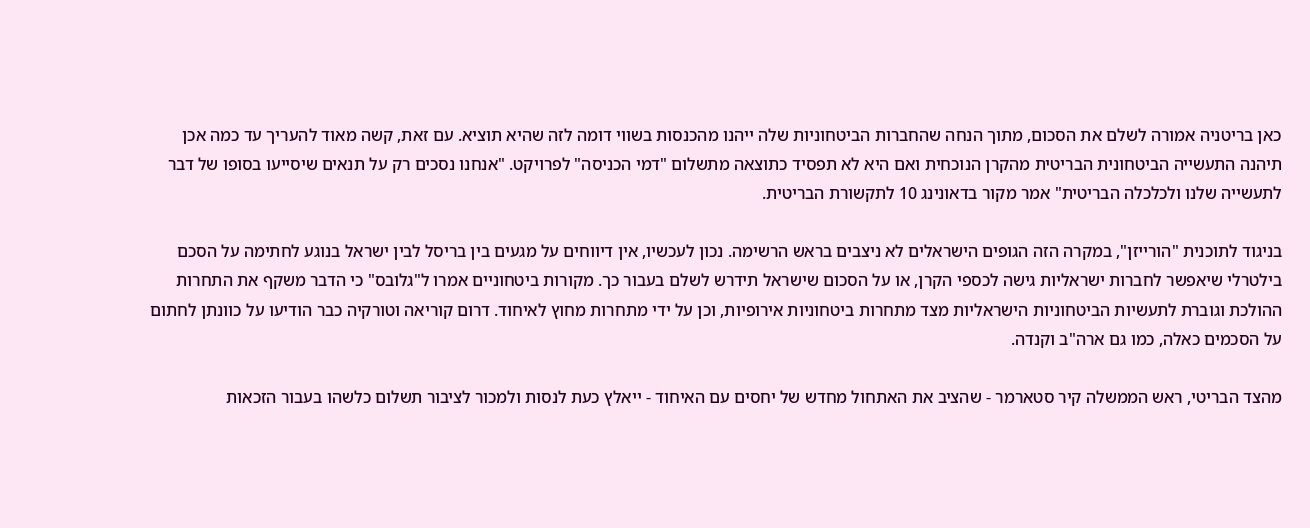כאן בריטניה אמורה לשלם את הסכום, מתוך הנחה שהחברות הביטחוניות שלה ייהנו מהכנסות בשווי דומה לזה שהיא תוציא. עם זאת, קשה מאוד להעריך עד כמה אכן תיהנה התעשייה הביטחונית הבריטית מהקרן הנוכחית ואם היא לא תפסיד כתוצאה מתשלום "דמי הכניסה" לפרויקט. "אנחנו נסכים רק על תנאים שיסייעו בסופו של דבר לתעשייה שלנו ולכלכלה הבריטית" אמר מקור בדאונינג 10 לתקשורת הבריטית.

בניגוד לתוכנית "הורייזן", במקרה הזה הגופים הישראלים לא ניצבים בראש הרשימה. נכון לעכשיו, אין דיווחים על מגעים בין בריסל לבין ישראל בנוגע לחתימה על הסכם בילטרלי שיאפשר לחברות ישראליות גישה לכספי הקרן, או על הסכום שישראל תידרש לשלם בעבור כך. מקורות ביטחוניים אמרו ל"גלובס" כי הדבר משקף את התחרות ההולכת וגוברת לתעשיות הביטחוניות הישראליות מצד מתחרות ביטחוניות אירופיות, וכן על ידי מתחרות מחוץ לאיחוד. דרום קוריאה וטורקיה כבר הודיעו על כוונתן לחתום על הסכמים כאלה, כמו גם ארה"ב וקנדה.

מהצד הבריטי, ראש הממשלה קיר סטארמר - שהציב את האתחול מחדש של יחסים עם האיחוד - ייאלץ כעת לנסות ולמכור לציבור תשלום כלשהו בעבור הזכאות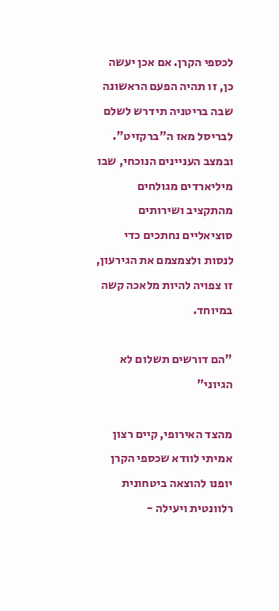לכספי הקרן. אם אכן יעשה כן, זו תהיה הפעם הראשונה שבה בריטניה תידרש לשלם לבריסל מאז ה"ברקזיט". ובמצב העניינים הנוכחי, שבו מיליארדים מגולחים מהתקציב ושירותים סוציאליים נחתכים כדי לנסות ולצמצמם את הגירעון, זו צפויה להיות מלאכה קשה במיוחד.

"הם דורשים תשלום לא הגיוני"

מהצד האירופי, קיים רצון אמיתי לוודא שכספי הקרן יופנו להוצאה ביטחונית רלוונטית ויעילה -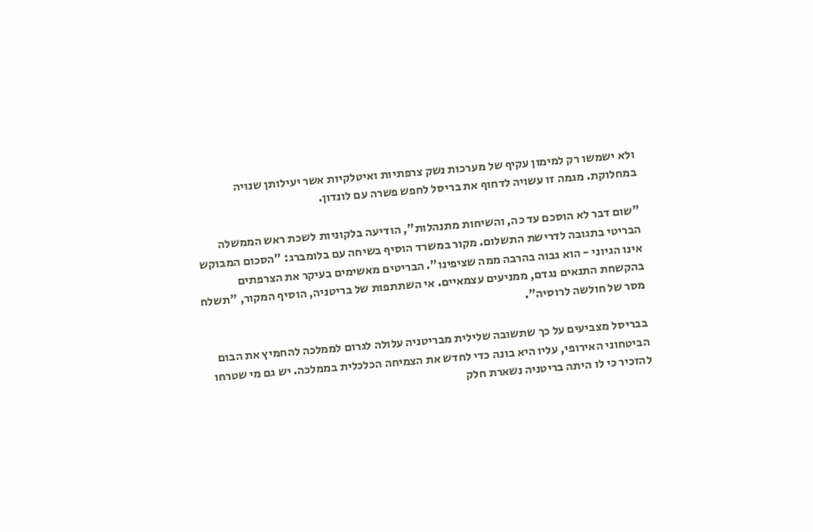ולא ישמשו רק למימון עקיף של מערכות נשק צרפתיות ואיטלקיות אשר יעילותן שנויה במחלוקת. מגמה זו עשויה לדחוף את בריסל לחפש פשרה עם לונדון.

"שום דבר לא הוסכם עד כה, והשיחות מתנהלות", הודיעה בלקוניות לשכת ראש הממשלה הבריטי בתגובה לדרישת התשלום. מקור במשרד הוסיף בשיחה עם בלומברג: "הסכום המבוקש אינו הגיוני - הוא גבוה בהרבה ממה שציפינו". הבריטים מאשימים בעיקר את הצרפתים בהקשחת התנאים נגדם, ממניעים עצמאיים. אי השתתפות של בריטניה, הוסיף המקור, "תשלח מסר של חולשה לרוסיה".

בבריסל מצביעים על כך שתשובה שלילית מבריטניה עלולה לגרום לממלכה להחמיץ את הבום הביטחוני האירופי, עליו היא בונה כדי לחדש את הצמיחה הכלכלית בממלכה. יש גם מי שטרחו להזכיר כי לו היתה בריטניה נשארת חלק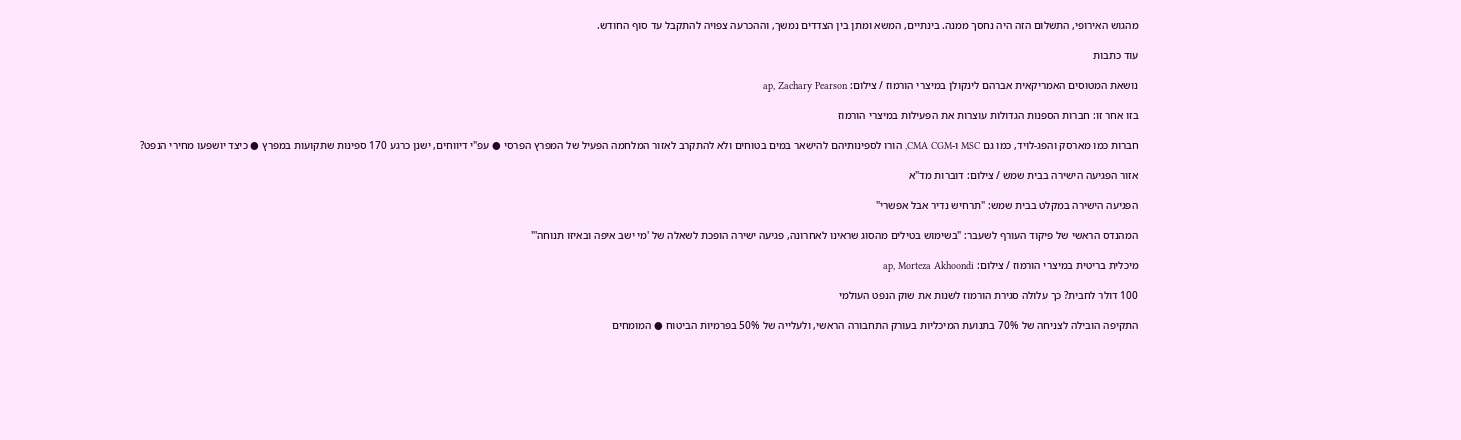מהגוש האירופי, התשלום הזה היה נחסך ממנה. בינתיים, המשא ומתן בין הצדדים נמשך, וההכרעה צפויה להתקבל עד סוף החודש.

עוד כתבות

נושאת המטוסים האמריקאית אברהם לינקולן במיצרי הורמוז / צילום: ap, Zachary Pearson

בזו אחר זו: חברות הספנות הגדולות עוצרות את הפעילות במיצרי הורמוז

חברות כמו מארסק והפג-לויד, כמו גם MSC ו-CMA CGM, הורו לספינותיהם להישאר במים בטוחים ולא להתקרב לאזור המלחמה הפעיל של המפרץ הפרסי ● עפ"י דיווחים, ישנן כרגע 170 ספינות שתקועות במפרץ ● כיצד יושפעו מחירי הנפט?

אזור הפגיעה הישירה בבית שמש / צילום: דוברות מד''א

הפגיעה הישירה במקלט בבית שמש: "תרחיש נדיר אבל אפשרי"

המהנדס הראשי של פיקוד העורף לשעבר: "בשימוש בטילים מהסוג שראינו לאחרונה, פגיעה ישירה הופכת לשאלה של 'מי ישב איפה ובאיזו תנוחה'"

מיכלית בריטית במיצרי הורמוז / צילום: ap, Morteza Akhoondi

100 דולר לחבית? כך עלולה סגירת הורמוז לשנות את שוק הנפט העולמי

התקיפה הובילה לצניחה של 70% בתנועת המיכליות בעורק התחבורה הראשי, ולעלייה של 50% בפרמיות הביטוח ● המומחים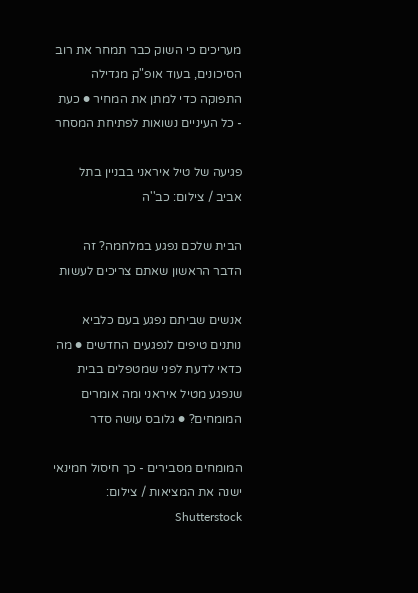מעריכים כי השוק כבר תמחר את רוב הסיכונים, בעוד אופ"ק מגדילה התפוקה כדי למתן את המחיר ● כעת - כל העיניים נשואות לפתיחת המסחר

פגיעה של טיל איראני בבניין בתל אביב / צילום: כב''ה

הבית שלכם נפגע במלחמה? זה הדבר הראשון שאתם צריכים לעשות

אנשים שביתם נפגע בעם כלביא נותנים טיפים לנפגעים החדשים ● מה כדאי לדעת לפני שמטפלים בבית שנפגע מטיל איראני ומה אומרים המומחים? ● גלובס עושה סדר

המומחים מסבירים - כך חיסול חמינאי ישנה את המציאות / צילום: Shutterstock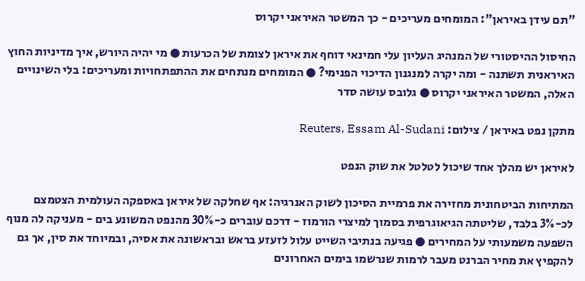"תם עידן באיראן": המומחים מעריכים - כך המשטר האיראני יקרוס

החיסול ההיסטורי של המנהיג העליון עלי חמינאי דוחף את איראן לצומת של הכרעות ● מי יהיה היורש, איך מדיניות החוץ האיראנית תשתנה - ומה יקרה למנגנון הדיכוי הפנימי? ● המומחים מנתחים את ההתפתחויות ומעריכים: בלי השינויים האלה, המשטר האיראני יקרוס ● גלובס עושה סדר

מתקן נפט באיראן / צילום: Reuters, Essam Al-Sudani

לאיראן יש מהלך אחד שיכול לטלטל את שוק הנפט

המתיחות הביטחונית מחזירה את פרמיית הסיכון לשוק האנרגיה: אף שחלקה של איראן באספקה העולמית הצטמצם לכ-3% בלבד, שליטתה הגיאוגרפית בסמוך למיצרי הורמוז - דרכם עוברים כ-30% מהנפט המשונע בים - מעניקה לה מנוף השפעה משמעותי על המחירים ● פגיעה בנתיבי השייט עלול לזעזע בראש ובראשונה את אסיה, ובמיוחד את סין, אך גם להקפיץ את מחיר הברנט מעבר לרמות שנרשמו בימים האחרונים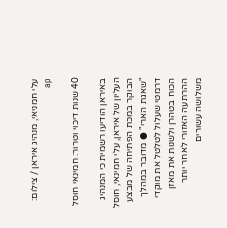עלי חמניאי, מנהיג איראן / צילום: ap

40 שנות דיכוי וטרור: חמינאי חוסל

באיראן הודיעו רשמית כי המנהיג העליון של איראן, עלי חמינאי, חוסל הבוקר במכת הפתיחה של מבצע "שאגת הארי" ● מדובר במהלך דרמטי שעלול לטלטל את מוקדי הכוח בטהרן ולשנות את מאזן ההרתעה האזורי לאחר יותר משלושה עשורים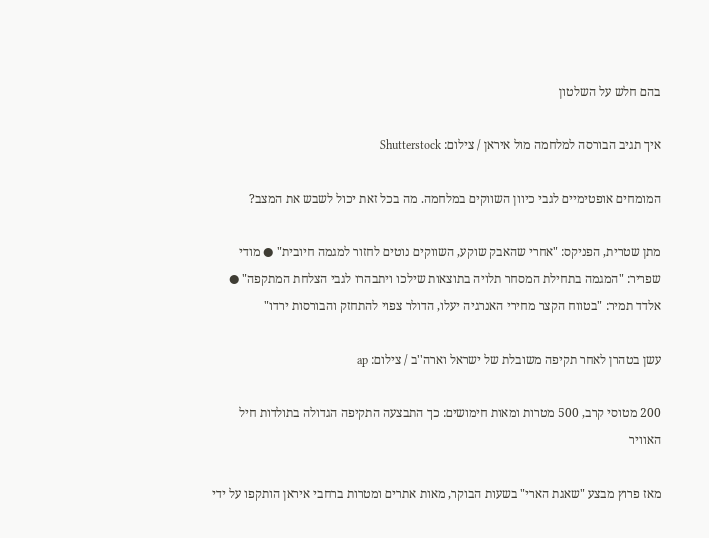בהם חלש על השלטון

איך תגיב הבורסה למלחמה מול איראן / צילום: Shutterstock

המומחים אופטימיים לגבי כיוון השווקים במלחמה. מה בכל זאת יכול לשבש את המצב?

מתן שטרית, הפניקס: "אחרי שהאבק שוקע, השווקים נוטים לחזור למגמה חיובית" ● מודי שפריר: "המגמה בתחילת המסחר תלויה בתוצאות שילכו ויתבהרו לגבי הצלחת המתקפה" ● אלדד תמיר: "בטווח הקצר מחירי האנרגיה יעלו, הדולר צפוי להתחזק והבורסות ירדו"

עשן בטהרן לאחר תקיפה משובלת של ישראל וארה''ב / צילום: ap

200 מטוסי קרב, 500 מטרות ומאות חימושים: כך התבצעה התקיפה הגדולה בתולדות חיל האוויר

מאז פרוץ מבצע "שאגת הארי" בשעות הבוקר, מאות אתרים ומטרות ברחבי איראן הותקפו על ידי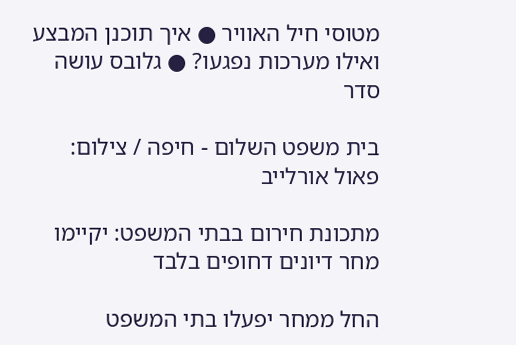מטוסי חיל האוויר ● איך תוכנן המבצע ואילו מערכות נפגעו? ● גלובס עושה סדר

בית משפט השלום - חיפה / צילום: פאול אורלייב

מתכונת חירום בבתי המשפט: יקיימו מחר דיונים דחופים בלבד

החל ממחר יפעלו בתי המשפט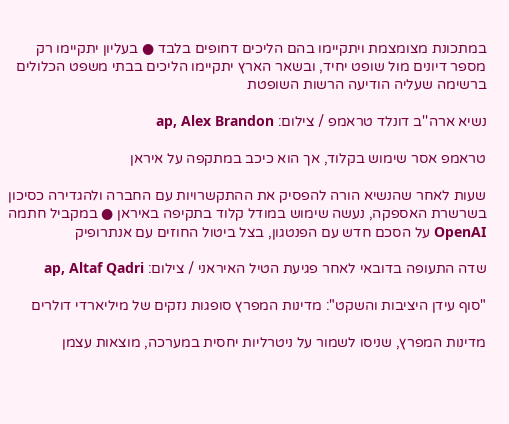במתכונת מצומצמת ויתקיימו בהם הליכים דחופים בלבד ● בעליון יתקיימו רק מספר דיונים מול שופט יחיד, ובשאר הארץ יתקיימו הליכים בבתי משפט הכלולים ברשימה שעליה הודיעה הרשות השופטת

נשיא ארה''ב דונלד טראמפ / צילום: ap, Alex Brandon

טראמפ אסר שימוש בקלוד, אך הוא כיכב במתקפה על איראן

שעות לאחר שהנשיא הורה להפסיק את ההתקשרויות עם החברה ולהגדירה כסיכון בשרשרת האספקה, נעשה שימוש במודל קלוד בתקיפה באיראן ● במקביל חתמה OpenAI על הסכם חדש עם הפנטגון, בצל ביטול החוזים עם אנתרופיק

שדה התעופה בדובאי לאחר פגיעת הטיל האיראני / צילום: ap, Altaf Qadri

"סוף עידן היציבות והשקט": מדינות המפרץ סופגות נזקים של מיליארדי דולרים

מדינות המפרץ, שניסו לשמור על ניטרליות יחסית במערכה, מוצאות עצמן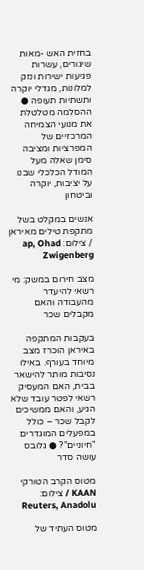בחזית האש -מאות שיגורים, עשרות פגיעות ישירות ונזק למלונות, מגדלי יוקרה ותשתיות תעופה ● ההסלמה מטלטלת את מנועי הצמיחה המרכזיים של המפרציות ומציבה סימן שאלה מעל המודל הכלכלי שבנו על יציבות, יוקרה וביטחון

אנשים במקלט בשל מתקפת טילים מאיראן / צילום: ap, Ohad Zwigenberg

מצב חירום במשק: מי רשאי להיעדר מהעבודה והאם מקבלים שכר

בעקבות המתקפה באיראן הוכרז מצב מיוחד בעורף. באילו נסיבות מותר להישאר בבית, האם המעסיק רשאי לפטר עובד שלא הגיע, והאם ממשיכים לקבל שכר – כולל במפעלים המוגדרים "חיוניים"? ● גלובס עושה סדר

מטוס הקרב הטורקי KAAN / צילום: Reuters, Anadolu

מטוס העתיד של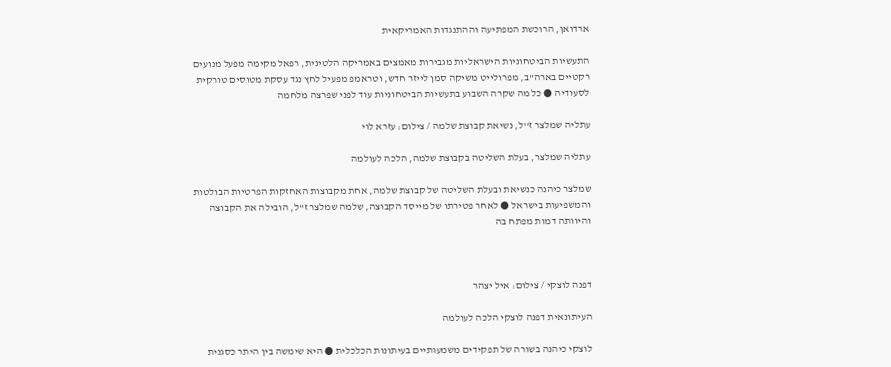ארדואן, הרוכשת המפתיעה וההתנגדות האמריקאית

התעשיות הביטחוניות הישראליות מגבירות מאמצים באמריקה הלטינית, רפאל מקימה מפעל מנועים רקטיים בארה"ב, מפרולייט משיקה סמן לייזר חדש, וטראמפ מפעיל לחץ נגד עסקת מטוסים טורקית לסעודיה ● כל מה שקרה השבוע בתעשיות הביטחוניות עוד לפני שפרצה מלחמה

עתליה שמלצר ז''ל, נשיאת קבוצת שלמה / צילום: עזרא לוי

עתליה שמלצר, בעלת השליטה בקבוצת שלמה, הלכה לעולמה

שמלצר כיהנה כנשיאת ובעלת השליטה של קבוצת שלמה, אחת מקבוצות האחזקות הפרטיות הבולטות והמשפיעות בישראל ● לאחר פטירתו של מייסד הקבוצה, שלמה שמלצר ז"ל, הובילה את הקבוצה והיוותה דמות מפתח בה



דפנה לוצקי / צילום: איל יצהר

העיתונאית דפנה לוצקי הלכה לעולמה

לוצקי כיהנה בשורה של תפקידים משמעותיים בעיתונות הכלכלית ● היא שימשה בין היתר כסגנית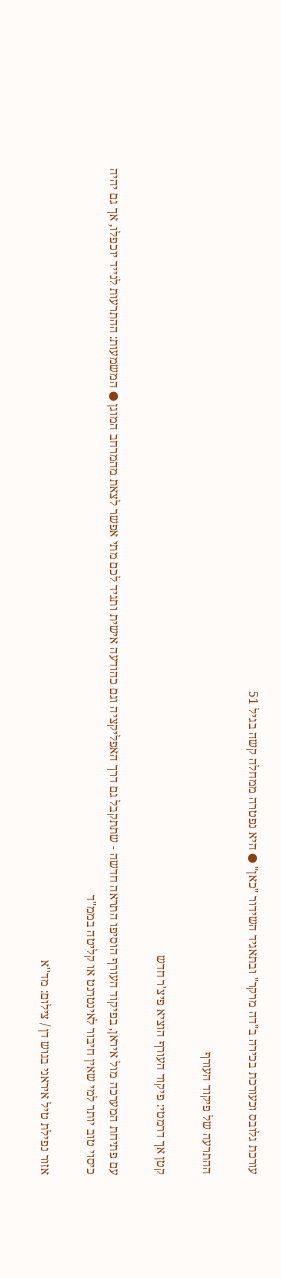עורכת גלובס וכעורכת בכירה ב"דה מרקר" ובתאגיד השידור "כאן" ● היא נפטרה ממחלה קשה בגיל 51

ההתרעה של פיקוד העורף

קטן אך דרמטי: פיקוד העורף הוציא פיצ'ר חדש

עם פתיחת המערכה מול איראן, בפיקוד העורף הוסיפו התראה חדשה - שתתקבל גם דרך האפליקציה וגם כהודעה אישית ותגיד לכם מתי אפשר לצאת מהמרחב המוגן ● המשמעות: ההתרעות לנייד יוכפלו, אך גם יהיה כיסוי טוב יותר למי שאין חיבור לאינטרנט או קליטה בממ"ד

אזור נפילת טיל איראני בגוש דן / צילום: מד''א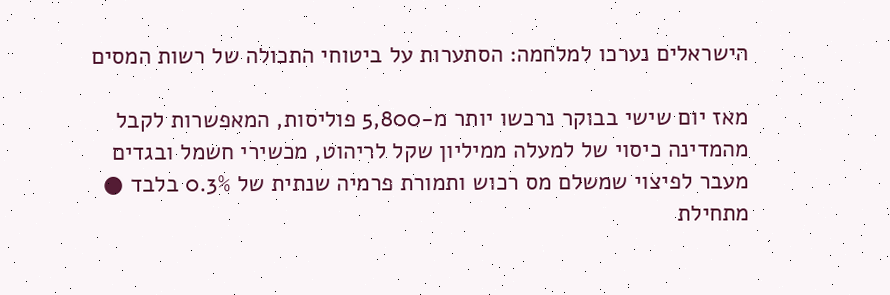הישראלים נערכו למלחמה: הסתערות על ביטוחי התכולה של רשות המסים

מאז יום שישי בבוקר נרכשו יותר מ-5,800 פוליסות, המאפשרות לקבל מהמדינה כיסוי של למעלה ממיליון שקל לריהוט, מכשירי חשמל ובגדים מעבר לפיצוי שמשלם מס רכוש ותמורת פרמיה שנתית של 0.3% בלבד ● מתחילת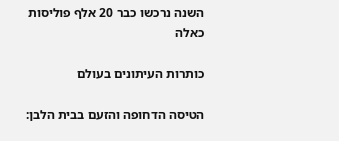השנה נרכשו כבר 20 אלף פוליסות כאלה

כותרות העיתונים בעולם

הטיסה הדחופה והזעם בבית הלבן: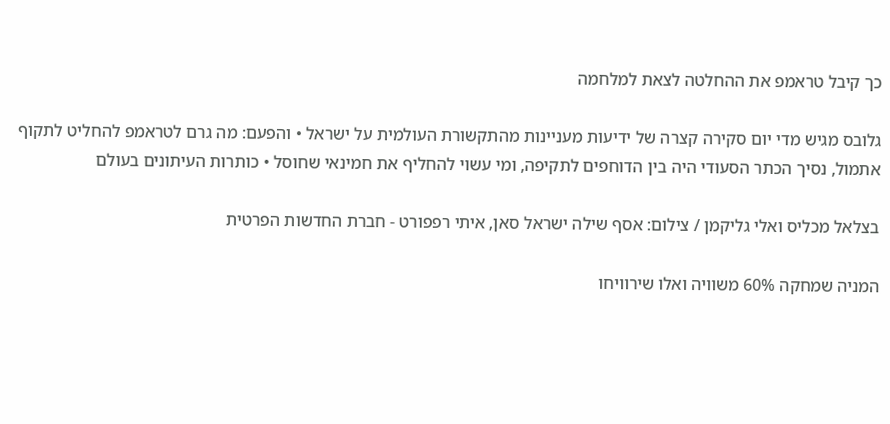כך קיבל טראמפ את ההחלטה לצאת למלחמה

גלובס מגיש מדי יום סקירה קצרה של ידיעות מעניינות מהתקשורת העולמית על ישראל • והפעם: מה גרם לטראמפ להחליט לתקוף אתמול, נסיך הכתר הסעודי היה בין הדוחפים לתקיפה, ומי עשוי להחליף את חמינאי שחוסל • כותרות העיתונים בעולם

בצלאל מכליס ואלי גליקמן / צילום: אסף שילה ישראל סאן, איתי רפפורט - חברת החדשות הפרטית

המניה שמחקה 60% משוויה ואלו שירוויחו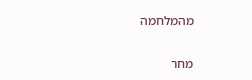מהמלחמה

מחר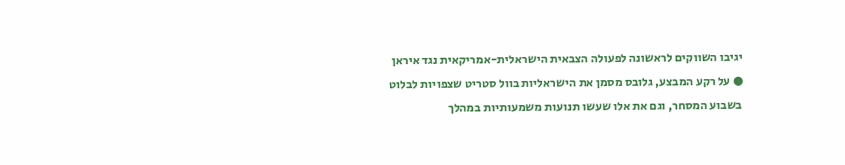יגיבו השווקים לראשונה לפעולה הצבאית הישראלית-אמריקאית נגד איראן ● על רקע המבצע, גלובס מסמן את הישראליות בוול סטריט שצפויות לבלוט בשבוע המסחר, וגם את אלו שעשו תנועות משמעותיות במהלך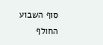סוף השבוע החולף